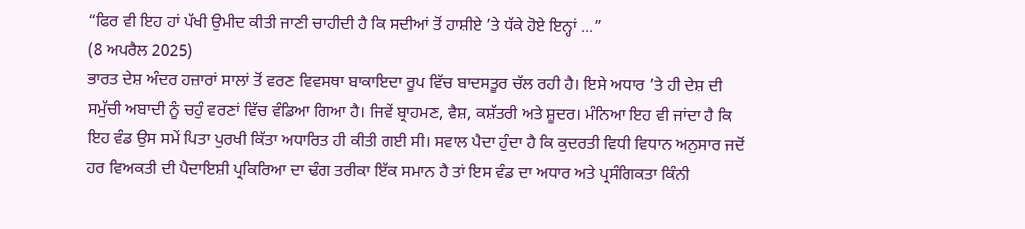“ਫਿਰ ਵੀ ਇਹ ਹਾਂ ਪੱਖੀ ਉਮੀਦ ਕੀਤੀ ਜਾਣੀ ਚਾਹੀਦੀ ਹੈ ਕਿ ਸਦੀਆਂ ਤੋਂ ਹਾਸ਼ੀਏ ’ਤੇ ਧੱਕੇ ਹੋਏ ਇਨ੍ਹਾਂ ...”
(8 ਅਪਰੈਲ 2025)
ਭਾਰਤ ਦੇਸ਼ ਅੰਦਰ ਹਜ਼ਾਰਾਂ ਸਾਲਾਂ ਤੋਂ ਵਰਣ ਵਿਵਸਥਾ ਬਾਕਾਇਦਾ ਰੂਪ ਵਿੱਚ ਬਾਦਸਤੂਰ ਚੱਲ ਰਹੀ ਹੈ। ਇਸੇ ਅਧਾਰ ’ਤੇ ਹੀ ਦੇਸ਼ ਦੀ ਸਮੁੱਚੀ ਅਬਾਦੀ ਨੂੰ ਚਹੁੰ ਵਰਣਾਂ ਵਿੱਚ ਵੰਡਿਆ ਗਿਆ ਹੈ। ਜਿਵੇਂ ਬ੍ਰਾਹਮਣ, ਵੈਸ਼, ਕਸ਼ੱਤਰੀ ਅਤੇ ਸ਼ੂਦਰ। ਮੰਨਿਆ ਇਹ ਵੀ ਜਾਂਦਾ ਹੈ ਕਿ ਇਹ ਵੰਡ ਉਸ ਸਮੇਂ ਪਿਤਾ ਪੁਰਖੀ ਕਿੱਤਾ ਅਧਾਰਿਤ ਹੀ ਕੀਤੀ ਗਈ ਸੀ। ਸਵਾਲ ਪੈਦਾ ਹੁੰਦਾ ਹੈ ਕਿ ਕੁਦਰਤੀ ਵਿਧੀ ਵਿਧਾਨ ਅਨੁਸਾਰ ਜਦੋਂ ਹਰ ਵਿਅਕਤੀ ਦੀ ਪੈਦਾਇਸ਼ੀ ਪ੍ਰਕਿਰਿਆ ਦਾ ਢੰਗ ਤਰੀਕਾ ਇੱਕ ਸਮਾਨ ਹੈ ਤਾਂ ਇਸ ਵੰਡ ਦਾ ਅਧਾਰ ਅਤੇ ਪ੍ਰਸੰਗਿਕਤਾ ਕਿੰਨੀ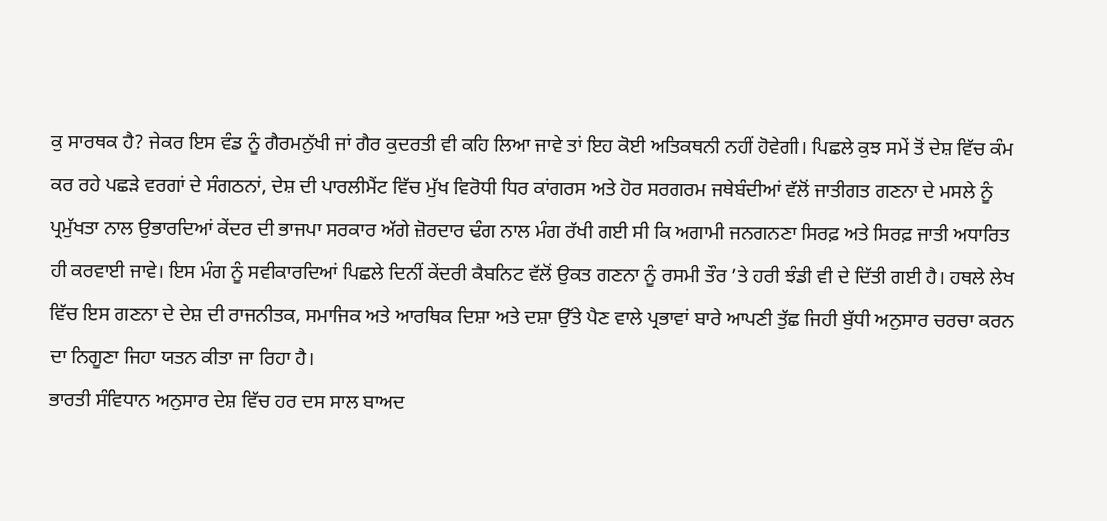ਕੁ ਸਾਰਥਕ ਹੈ? ਜੇਕਰ ਇਸ ਵੰਡ ਨੂੰ ਗੈਰਮਨੁੱਖੀ ਜਾਂ ਗੈਰ ਕੁਦਰਤੀ ਵੀ ਕਹਿ ਲਿਆ ਜਾਵੇ ਤਾਂ ਇਹ ਕੋਈ ਅਤਿਕਥਨੀ ਨਹੀਂ ਹੋਵੇਗੀ। ਪਿਛਲੇ ਕੁਝ ਸਮੇਂ ਤੋਂ ਦੇਸ਼ ਵਿੱਚ ਕੰਮ ਕਰ ਰਹੇ ਪਛੜੇ ਵਰਗਾਂ ਦੇ ਸੰਗਠਨਾਂ, ਦੇਸ਼ ਦੀ ਪਾਰਲੀਮੈਂਟ ਵਿੱਚ ਮੁੱਖ ਵਿਰੋਧੀ ਧਿਰ ਕਾਂਗਰਸ ਅਤੇ ਹੋਰ ਸਰਗਰਮ ਜਥੇਬੰਦੀਆਂ ਵੱਲੋਂ ਜਾਤੀਗਤ ਗਣਨਾ ਦੇ ਮਸਲੇ ਨੂੰ ਪ੍ਰਮੁੱਖਤਾ ਨਾਲ ਉਭਾਰਦਿਆਂ ਕੇਂਦਰ ਦੀ ਭਾਜਪਾ ਸਰਕਾਰ ਅੱਗੇ ਜ਼ੋਰਦਾਰ ਢੰਗ ਨਾਲ ਮੰਗ ਰੱਖੀ ਗਈ ਸੀ ਕਿ ਅਗਾਮੀ ਜਨਗਨਣਾ ਸਿਰਫ਼ ਅਤੇ ਸਿਰਫ਼ ਜਾਤੀ ਅਧਾਰਿਤ ਹੀ ਕਰਵਾਈ ਜਾਵੇ। ਇਸ ਮੰਗ ਨੂੰ ਸਵੀਕਾਰਦਿਆਂ ਪਿਛਲੇ ਦਿਨੀਂ ਕੇਂਦਰੀ ਕੈਬਨਿਟ ਵੱਲੋਂ ਉਕਤ ਗਣਨਾ ਨੂੰ ਰਸਮੀ ਤੌਰ ’ਤੇ ਹਰੀ ਝੰਡੀ ਵੀ ਦੇ ਦਿੱਤੀ ਗਈ ਹੈ। ਹਥਲੇ ਲੇਖ ਵਿੱਚ ਇਸ ਗਣਨਾ ਦੇ ਦੇਸ਼ ਦੀ ਰਾਜਨੀਤਕ, ਸਮਾਜਿਕ ਅਤੇ ਆਰਥਿਕ ਦਿਸ਼ਾ ਅਤੇ ਦਸ਼ਾ ਉੱਤੇ ਪੈਣ ਵਾਲੇ ਪ੍ਰਭਾਵਾਂ ਬਾਰੇ ਆਪਣੀ ਤੁੱਛ ਜਿਹੀ ਬੁੱਧੀ ਅਨੁਸਾਰ ਚਰਚਾ ਕਰਨ ਦਾ ਨਿਗੂਣਾ ਜਿਹਾ ਯਤਨ ਕੀਤਾ ਜਾ ਰਿਹਾ ਹੈ।
ਭਾਰਤੀ ਸੰਵਿਧਾਨ ਅਨੁਸਾਰ ਦੇਸ਼ ਵਿੱਚ ਹਰ ਦਸ ਸਾਲ ਬਾਅਦ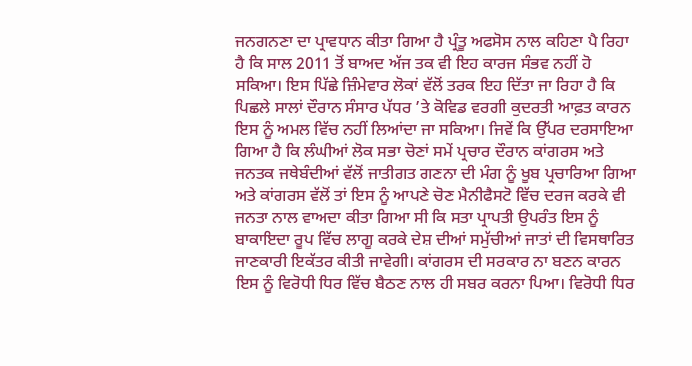ਜਨਗਨਣਾ ਦਾ ਪ੍ਰਾਵਧਾਨ ਕੀਤਾ ਗਿਆ ਹੈ ਪ੍ਰੰਤੂ ਅਫਸੋਸ ਨਾਲ ਕਹਿਣਾ ਪੈ ਰਿਹਾ ਹੈ ਕਿ ਸਾਲ 2011 ਤੋਂ ਬਾਅਦ ਅੱਜ ਤਕ ਵੀ ਇਹ ਕਾਰਜ ਸੰਭਵ ਨਹੀਂ ਹੋ ਸਕਿਆ। ਇਸ ਪਿੱਛੇ ਜ਼ਿੰਮੇਵਾਰ ਲੋਕਾਂ ਵੱਲੋਂ ਤਰਕ ਇਹ ਦਿੱਤਾ ਜਾ ਰਿਹਾ ਹੈ ਕਿ ਪਿਛਲੇ ਸਾਲਾਂ ਦੌਰਾਨ ਸੰਸਾਰ ਪੱਧਰ ’ਤੇ ਕੋਵਿਡ ਵਰਗੀ ਕੁਦਰਤੀ ਆਫ਼ਤ ਕਾਰਨ ਇਸ ਨੂੰ ਅਮਲ ਵਿੱਚ ਨਹੀਂ ਲਿਆਂਦਾ ਜਾ ਸਕਿਆ। ਜਿਵੇਂ ਕਿ ਉੱਪਰ ਦਰਸਾਇਆ ਗਿਆ ਹੈ ਕਿ ਲੰਘੀਆਂ ਲੋਕ ਸਭਾ ਚੋਣਾਂ ਸਮੇਂ ਪ੍ਰਚਾਰ ਦੌਰਾਨ ਕਾਂਗਰਸ ਅਤੇ ਜਨਤਕ ਜਥੇਬੰਦੀਆਂ ਵੱਲੋਂ ਜਾਤੀਗਤ ਗਣਨਾ ਦੀ ਮੰਗ ਨੂੰ ਖੂਬ ਪ੍ਰਚਾਰਿਆ ਗਿਆ ਅਤੇ ਕਾਂਗਰਸ ਵੱਲੋਂ ਤਾਂ ਇਸ ਨੂੰ ਆਪਣੇ ਚੋਣ ਮੈਨੀਫੈਸਟੋ ਵਿੱਚ ਦਰਜ ਕਰਕੇ ਵੀ ਜਨਤਾ ਨਾਲ ਵਾਅਦਾ ਕੀਤਾ ਗਿਆ ਸੀ ਕਿ ਸਤਾ ਪ੍ਰਾਪਤੀ ਉਪਰੰਤ ਇਸ ਨੂੰ ਬਾਕਾਇਦਾ ਰੂਪ ਵਿੱਚ ਲਾਗੂ ਕਰਕੇ ਦੇਸ਼ ਦੀਆਂ ਸਮੁੱਚੀਆਂ ਜਾਤਾਂ ਦੀ ਵਿਸਥਾਰਿਤ ਜਾਣਕਾਰੀ ਇਕੱਤਰ ਕੀਤੀ ਜਾਵੇਗੀ। ਕਾਂਗਰਸ ਦੀ ਸਰਕਾਰ ਨਾ ਬਣਨ ਕਾਰਨ ਇਸ ਨੂੰ ਵਿਰੋਧੀ ਧਿਰ ਵਿੱਚ ਬੈਠਣ ਨਾਲ ਹੀ ਸਬਰ ਕਰਨਾ ਪਿਆ। ਵਿਰੋਧੀ ਧਿਰ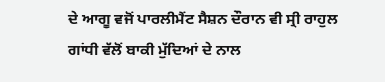ਦੇ ਆਗੂ ਵਜੋਂ ਪਾਰਲੀਮੈਂਟ ਸੈਸ਼ਨ ਦੌਰਾਨ ਵੀ ਸ੍ਰੀ ਰਾਹੁਲ ਗਾਂਧੀ ਵੱਲੋਂ ਬਾਕੀ ਮੁੱਦਿਆਂ ਦੇ ਨਾਲ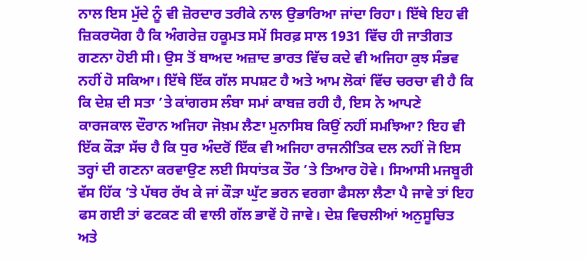ਨਾਲ ਇਸ ਮੁੱਦੇ ਨੂੰ ਵੀ ਜ਼ੋਰਦਾਰ ਤਰੀਕੇ ਨਾਲ ਉਭਾਰਿਆ ਜਾਂਦਾ ਰਿਹਾ। ਇੱਥੇ ਇਹ ਵੀ ਜ਼ਿਕਰਯੋਗ ਹੈ ਕਿ ਅੰਗਰੇਜ਼ ਹਕੂਮਤ ਸਮੇਂ ਸਿਰਫ਼ ਸਾਲ 1931 ਵਿੱਚ ਹੀ ਜਾਤੀਗਤ ਗਣਨਾ ਹੋਈ ਸੀ। ਉਸ ਤੋਂ ਬਾਅਦ ਅਜ਼ਾਦ ਭਾਰਤ ਵਿੱਚ ਕਦੇ ਵੀ ਅਜਿਹਾ ਕੁਝ ਸੰਭਵ ਨਹੀਂ ਹੋ ਸਕਿਆ। ਇੱਥੇ ਇੱਕ ਗੱਲ ਸਪਸ਼ਟ ਹੈ ਅਤੇ ਆਮ ਲੋਕਾਂ ਵਿੱਚ ਚਰਚਾ ਵੀ ਹੈ ਕਿ ਕਿ ਦੇਸ਼ ਦੀ ਸਤਾ ’ਤੇ ਕਾਂਗਰਸ ਲੰਬਾ ਸਮਾਂ ਕਾਬਜ਼ ਰਹੀ ਹੈ, ਇਸ ਨੇ ਆਪਣੇ ਕਾਰਜਕਾਲ ਦੌਰਾਨ ਅਜਿਹਾ ਜੋਖ਼ਮ ਲੈਣਾ ਮੁਨਾਸਿਬ ਕਿਉਂ ਨਹੀਂ ਸਮਝਿਆ? ਇਹ ਵੀ ਇੱਕ ਕੌੜਾ ਸੱਚ ਹੈ ਕਿ ਧੁਰ ਅੰਦਰੋਂ ਇੱਕ ਵੀ ਅਜਿਹਾ ਰਾਜਨੀਤਿਕ ਦਲ ਨਹੀਂ ਜੋ ਇਸ ਤਰ੍ਹਾਂ ਦੀ ਗਣਨਾ ਕਰਵਾਉਣ ਲਈ ਸਿਧਾਂਤਕ ਤੌਰ ’ਤੇ ਤਿਆਰ ਹੋਵੇ। ਸਿਆਸੀ ਮਜਬੂਰੀ ਵੱਸ ਹਿੱਕ ’ਤੇ ਪੱਥਰ ਰੱਖ ਕੇ ਜਾਂ ਕੌੜਾ ਘੁੱਟ ਭਰਨ ਵਰਗਾ ਫੈਸਲਾ ਲੈਣਾ ਪੈ ਜਾਵੇ ਤਾਂ ਇਹ ਫਸ ਗਈ ਤਾਂ ਫਟਕਣ ਕੀ ਵਾਲੀ ਗੱਲ ਭਾਵੇਂ ਹੋ ਜਾਵੇ। ਦੇਸ਼ ਵਿਚਲੀਆਂ ਅਨੁਸੂਚਿਤ ਅਤੇ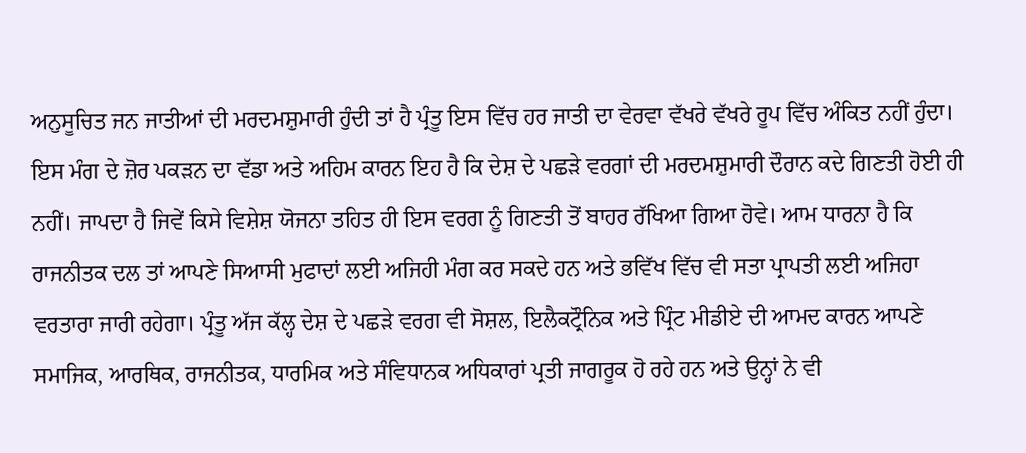ਅਨੁਸੂਚਿਤ ਜਨ ਜਾਤੀਆਂ ਦੀ ਮਰਦਮਸ਼ੁਮਾਰੀ ਹੁੰਦੀ ਤਾਂ ਹੈ ਪ੍ਰੰਤੂ ਇਸ ਵਿੱਚ ਹਰ ਜਾਤੀ ਦਾ ਵੇਰਵਾ ਵੱਖਰੇ ਵੱਖਰੇ ਰੂਪ ਵਿੱਚ ਅੰਕਿਤ ਨਹੀਂ ਹੁੰਦਾ। ਇਸ ਮੰਗ ਦੇ ਜ਼ੋਰ ਪਕੜਨ ਦਾ ਵੱਡਾ ਅਤੇ ਅਹਿਮ ਕਾਰਨ ਇਹ ਹੈ ਕਿ ਦੇਸ਼ ਦੇ ਪਛੜੇ ਵਰਗਾਂ ਦੀ ਮਰਦਮਸ਼ੁਮਾਰੀ ਦੌਰਾਨ ਕਦੇ ਗਿਣਤੀ ਹੋਈ ਹੀ ਨਹੀਂ। ਜਾਪਦਾ ਹੈ ਜਿਵੇਂ ਕਿਸੇ ਵਿਸ਼ੇਸ਼ ਯੋਜਨਾ ਤਹਿਤ ਹੀ ਇਸ ਵਰਗ ਨੂੰ ਗਿਣਤੀ ਤੋਂ ਬਾਹਰ ਰੱਖਿਆ ਗਿਆ ਹੋਵੇ। ਆਮ ਧਾਰਨਾ ਹੈ ਕਿ ਰਾਜਨੀਤਕ ਦਲ ਤਾਂ ਆਪਣੇ ਸਿਆਸੀ ਮੁਫਾਦਾਂ ਲਈ ਅਜਿਹੀ ਮੰਗ ਕਰ ਸਕਦੇ ਹਨ ਅਤੇ ਭਵਿੱਖ ਵਿੱਚ ਵੀ ਸਤਾ ਪ੍ਰਾਪਤੀ ਲਈ ਅਜਿਹਾ ਵਰਤਾਰਾ ਜਾਰੀ ਰਹੇਗਾ। ਪ੍ਰੰਤੂ ਅੱਜ ਕੱਲ੍ਹ ਦੇਸ਼ ਦੇ ਪਛੜੇ ਵਰਗ ਵੀ ਸੋਸ਼ਲ, ਇਲੈਕਟ੍ਰੌਨਿਕ ਅਤੇ ਪ੍ਰਿੰਟ ਮੀਡੀਏ ਦੀ ਆਮਦ ਕਾਰਨ ਆਪਣੇ ਸਮਾਜਿਕ, ਆਰਥਿਕ, ਰਾਜਨੀਤਕ, ਧਾਰਮਿਕ ਅਤੇ ਸੰਵਿਧਾਨਕ ਅਧਿਕਾਰਾਂ ਪ੍ਰਤੀ ਜਾਗਰੂਕ ਹੋ ਰਹੇ ਹਨ ਅਤੇ ਉਨ੍ਹਾਂ ਨੇ ਵੀ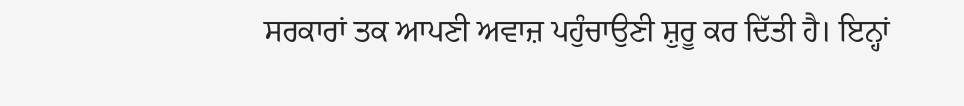ਸਰਕਾਰਾਂ ਤਕ ਆਪਣੀ ਅਵਾਜ਼ ਪਹੁੰਚਾਉਣੀ ਸ਼ੁਰੂ ਕਰ ਦਿੱਤੀ ਹੈ। ਇਨ੍ਹਾਂ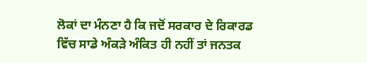ਲੋਕਾਂ ਦਾ ਮੰਨਣਾ ਹੈ ਕਿ ਜਦੋਂ ਸਰਕਾਰ ਦੇ ਰਿਕਾਰਡ ਵਿੱਚ ਸਾਡੇ ਅੰਕੜੇ ਅੰਕਿਤ ਹੀ ਨਹੀਂ ਤਾਂ ਜਨਤਕ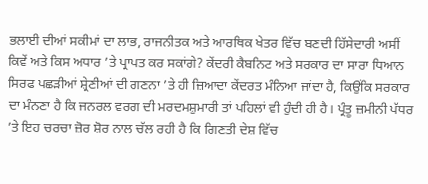ਭਲਾਈ ਦੀਆਂ ਸਕੀਮਾਂ ਦਾ ਲਾਭ, ਰਾਜਨੀਤਕ ਅਤੇ ਆਰਥਿਕ ਖੇਤਰ ਵਿੱਚ ਬਣਦੀ ਹਿੱਸੇਦਾਰੀ ਅਸੀਂ ਕਿਵੇਂ ਅਤੇ ਕਿਸ ਅਧਾਰ ’ਤੇ ਪ੍ਰਾਪਤ ਕਰ ਸਕਾਂਗੇ? ਕੇਂਦਰੀ ਕੈਬਨਿਟ ਅਤੇ ਸਰਕਾਰ ਦਾ ਸਾਰਾ ਧਿਆਨ ਸਿਰਫ ਪਛੜੀਆਂ ਸ਼੍ਰੇਣੀਆਂ ਦੀ ਗਣਨਾ ’ਤੇ ਹੀ ਜ਼ਿਆਦਾ ਕੇਂਦਰਤ ਮੰਨਿਆ ਜਾਂਦਾ ਹੈ, ਕਿਉਂਕਿ ਸਰਕਾਰ ਦਾ ਮੰਨਣਾ ਹੈ ਕਿ ਜਨਰਲ ਵਰਗ ਦੀ ਮਰਦਮਸ਼ੁਮਾਰੀ ਤਾਂ ਪਹਿਲਾਂ ਵੀ ਹੁੰਦੀ ਹੀ ਹੈ। ਪ੍ਰੰਤੂ ਜ਼ਮੀਨੀ ਪੱਧਰ ’ਤੇ ਇਹ ਚਰਚਾ ਜ਼ੋਰ ਸ਼ੋਰ ਨਾਲ ਚੱਲ ਰਹੀ ਹੈ ਕਿ ਗਿਣਤੀ ਦੇਸ਼ ਵਿੱਚ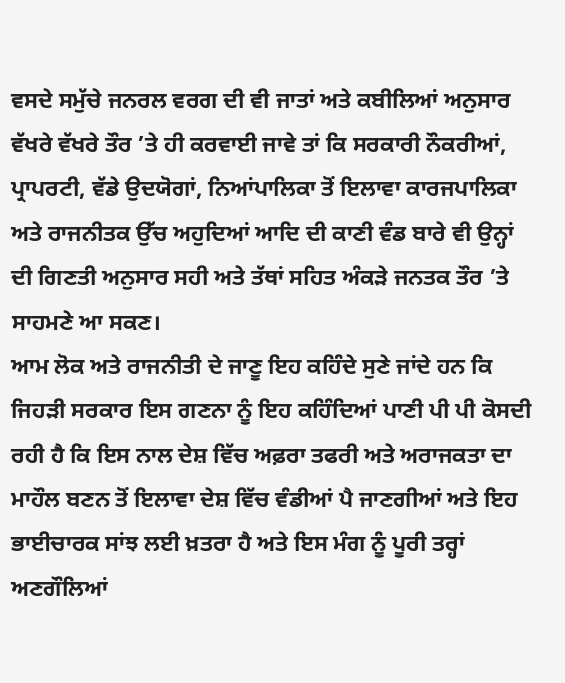ਵਸਦੇ ਸਮੁੱਚੇ ਜਨਰਲ ਵਰਗ ਦੀ ਵੀ ਜਾਤਾਂ ਅਤੇ ਕਬੀਲਿਆਂ ਅਨੁਸਾਰ ਵੱਖਰੇ ਵੱਖਰੇ ਤੌਰ ’ਤੇ ਹੀ ਕਰਵਾਈ ਜਾਵੇ ਤਾਂ ਕਿ ਸਰਕਾਰੀ ਨੌਕਰੀਆਂ, ਪ੍ਰਾਪਰਟੀ, ਵੱਡੇ ਉਦਯੋਗਾਂ, ਨਿਆਂਪਾਲਿਕਾ ਤੋਂ ਇਲਾਵਾ ਕਾਰਜਪਾਲਿਕਾ ਅਤੇ ਰਾਜਨੀਤਕ ਉੱਚ ਅਹੁਦਿਆਂ ਆਦਿ ਦੀ ਕਾਣੀ ਵੰਡ ਬਾਰੇ ਵੀ ਉਨ੍ਹਾਂ ਦੀ ਗਿਣਤੀ ਅਨੁਸਾਰ ਸਹੀ ਅਤੇ ਤੱਥਾਂ ਸਹਿਤ ਅੰਕੜੇ ਜਨਤਕ ਤੌਰ ’ਤੇ ਸਾਹਮਣੇ ਆ ਸਕਣ।
ਆਮ ਲੋਕ ਅਤੇ ਰਾਜਨੀਤੀ ਦੇ ਜਾਣੂ ਇਹ ਕਹਿੰਦੇ ਸੁਣੇ ਜਾਂਦੇ ਹਨ ਕਿ ਜਿਹੜੀ ਸਰਕਾਰ ਇਸ ਗਣਨਾ ਨੂੰ ਇਹ ਕਹਿੰਦਿਆਂ ਪਾਣੀ ਪੀ ਪੀ ਕੋਸਦੀ ਰਹੀ ਹੈ ਕਿ ਇਸ ਨਾਲ ਦੇਸ਼ ਵਿੱਚ ਅਫ਼ਰਾ ਤਫਰੀ ਅਤੇ ਅਰਾਜਕਤਾ ਦਾ ਮਾਹੌਲ ਬਣਨ ਤੋਂ ਇਲਾਵਾ ਦੇਸ਼ ਵਿੱਚ ਵੰਡੀਆਂ ਪੈ ਜਾਣਗੀਆਂ ਅਤੇ ਇਹ ਭਾਈਚਾਰਕ ਸਾਂਝ ਲਈ ਖ਼ਤਰਾ ਹੈ ਅਤੇ ਇਸ ਮੰਗ ਨੂੰ ਪੂਰੀ ਤਰ੍ਹਾਂ ਅਣਗੌਲਿਆਂ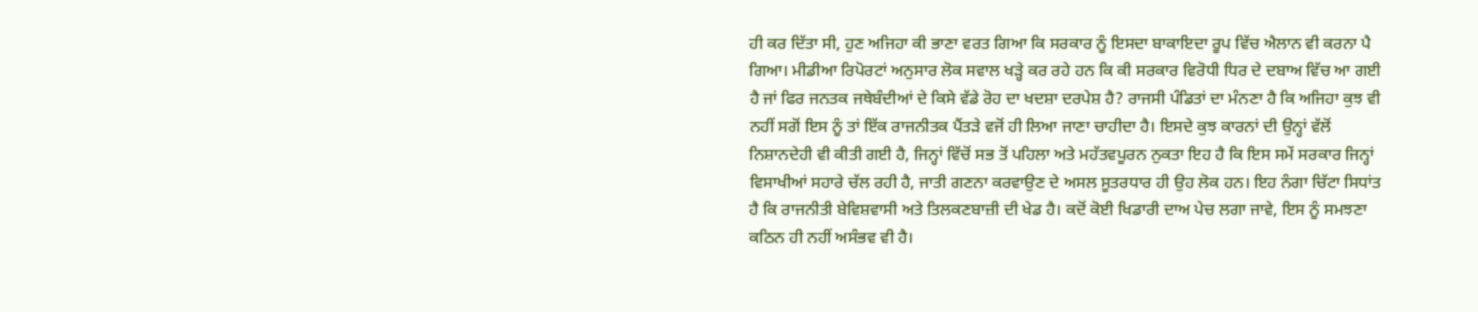ਹੀ ਕਰ ਦਿੱਤਾ ਸੀ, ਹੁਣ ਅਜਿਹਾ ਕੀ ਭਾਣਾ ਵਰਤ ਗਿਆ ਕਿ ਸਰਕਾਰ ਨੂੰ ਇਸਦਾ ਬਾਕਾਇਦਾ ਰੂਪ ਵਿੱਚ ਐਲਾਨ ਵੀ ਕਰਨਾ ਪੈ ਗਿਆ। ਮੀਡੀਆ ਰਿਪੋਰਟਾਂ ਅਨੁਸਾਰ ਲੋਕ ਸਵਾਲ ਖੜ੍ਹੇ ਕਰ ਰਹੇ ਹਨ ਕਿ ਕੀ ਸਰਕਾਰ ਵਿਰੋਧੀ ਧਿਰ ਦੇ ਦਬਾਅ ਵਿੱਚ ਆ ਗਈ ਹੈ ਜਾਂ ਫਿਰ ਜਨਤਕ ਜਥੇਬੰਦੀਆਂ ਦੇ ਕਿਸੇ ਵੱਡੇ ਰੋਹ ਦਾ ਖਦਸ਼ਾ ਦਰਪੇਸ਼ ਹੈ? ਰਾਜਸੀ ਪੰਡਿਤਾਂ ਦਾ ਮੰਨਣਾ ਹੈ ਕਿ ਅਜਿਹਾ ਕੁਝ ਵੀ ਨਹੀਂ ਸਗੋਂ ਇਸ ਨੂੰ ਤਾਂ ਇੱਕ ਰਾਜਨੀਤਕ ਪੈਂਤੜੇ ਵਜੋਂ ਹੀ ਲਿਆ ਜਾਣਾ ਚਾਹੀਦਾ ਹੈ। ਇਸਦੇ ਕੁਝ ਕਾਰਨਾਂ ਦੀ ਉਨ੍ਹਾਂ ਵੱਲੋਂ ਨਿਸ਼ਾਨਦੇਹੀ ਵੀ ਕੀਤੀ ਗਈ ਹੈ, ਜਿਨ੍ਹਾਂ ਵਿੱਚੋਂ ਸਭ ਤੋਂ ਪਹਿਲਾ ਅਤੇ ਮਹੱਤਵਪੂਰਨ ਨੁਕਤਾ ਇਹ ਹੈ ਕਿ ਇਸ ਸਮੇਂ ਸਰਕਾਰ ਜਿਨ੍ਹਾਂ ਵਿਸਾਖੀਆਂ ਸਹਾਰੇ ਚੱਲ ਰਹੀ ਹੈ, ਜਾਤੀ ਗਣਨਾ ਕਰਵਾਉਣ ਦੇ ਅਸਲ ਸੂਤਰਧਾਰ ਹੀ ਉਹ ਲੋਕ ਹਨ। ਇਹ ਨੰਗਾ ਚਿੱਟਾ ਸਿਧਾਂਤ ਹੈ ਕਿ ਰਾਜਨੀਤੀ ਬੇਵਿਸ਼ਵਾਸੀ ਅਤੇ ਤਿਲਕਣਬਾਜ਼ੀ ਦੀ ਖੇਡ ਹੈ। ਕਦੋਂ ਕੋਈ ਖਿਡਾਰੀ ਦਾਅ ਪੇਚ ਲਗਾ ਜਾਵੇ, ਇਸ ਨੂੰ ਸਮਝਣਾ ਕਠਿਨ ਹੀ ਨਹੀਂ ਅਸੰਭਵ ਵੀ ਹੈ।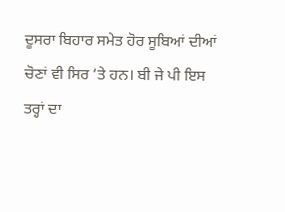ਦੂਸਰਾ ਬਿਹਾਰ ਸਮੇਤ ਹੋਰ ਸੂਬਿਆਂ ਦੀਆਂ ਚੋਣਾਂ ਵੀ ਸਿਰ ’ਤੇ ਹਨ। ਬੀ ਜੇ ਪੀ ਇਸ ਤਰ੍ਹਾਂ ਦਾ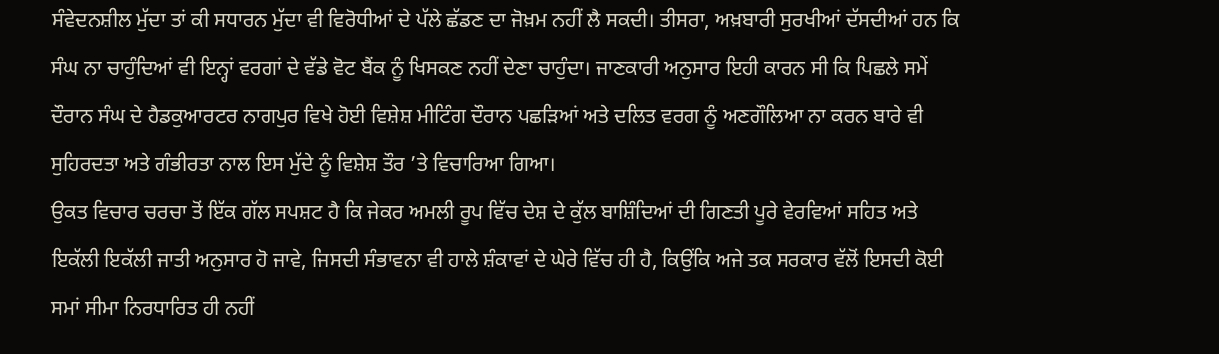ਸੰਵੇਦਨਸ਼ੀਲ ਮੁੱਦਾ ਤਾਂ ਕੀ ਸਧਾਰਨ ਮੁੱਦਾ ਵੀ ਵਿਰੋਧੀਆਂ ਦੇ ਪੱਲੇ ਛੱਡਣ ਦਾ ਜੋਖ਼ਮ ਨਹੀਂ ਲੈ ਸਕਦੀ। ਤੀਸਰਾ, ਅਖ਼ਬਾਰੀ ਸੁਰਖੀਆਂ ਦੱਸਦੀਆਂ ਹਨ ਕਿ ਸੰਘ ਨਾ ਚਾਹੁੰਦਿਆਂ ਵੀ ਇਨ੍ਹਾਂ ਵਰਗਾਂ ਦੇ ਵੱਡੇ ਵੋਟ ਬੈਂਕ ਨੂੰ ਖਿਸਕਣ ਨਹੀਂ ਦੇਣਾ ਚਾਹੁੰਦਾ। ਜਾਣਕਾਰੀ ਅਨੁਸਾਰ ਇਹੀ ਕਾਰਨ ਸੀ ਕਿ ਪਿਛਲੇ ਸਮੇਂ ਦੌਰਾਨ ਸੰਘ ਦੇ ਹੈਡਕੁਆਰਟਰ ਨਾਗਪੁਰ ਵਿਖੇ ਹੋਈ ਵਿਸ਼ੇਸ਼ ਮੀਟਿੰਗ ਦੌਰਾਨ ਪਛੜਿਆਂ ਅਤੇ ਦਲਿਤ ਵਰਗ ਨੂੰ ਅਣਗੌਲਿਆ ਨਾ ਕਰਨ ਬਾਰੇ ਵੀ ਸੁਹਿਰਦਤਾ ਅਤੇ ਗੰਭੀਰਤਾ ਨਾਲ ਇਸ ਮੁੱਦੇ ਨੂੰ ਵਿਸ਼ੇਸ਼ ਤੌਰ ’ਤੇ ਵਿਚਾਰਿਆ ਗਿਆ।
ਉਕਤ ਵਿਚਾਰ ਚਰਚਾ ਤੋਂ ਇੱਕ ਗੱਲ ਸਪਸ਼ਟ ਹੈ ਕਿ ਜੇਕਰ ਅਮਲੀ ਰੂਪ ਵਿੱਚ ਦੇਸ਼ ਦੇ ਕੁੱਲ ਬਾਸ਼ਿੰਦਿਆਂ ਦੀ ਗਿਣਤੀ ਪੂਰੇ ਵੇਰਵਿਆਂ ਸਹਿਤ ਅਤੇ ਇਕੱਲੀ ਇਕੱਲੀ ਜਾਤੀ ਅਨੁਸਾਰ ਹੋ ਜਾਵੇ, ਜਿਸਦੀ ਸੰਭਾਵਨਾ ਵੀ ਹਾਲੇ ਸ਼ੰਕਾਵਾਂ ਦੇ ਘੇਰੇ ਵਿੱਚ ਹੀ ਹੈ, ਕਿਉਂਕਿ ਅਜੇ ਤਕ ਸਰਕਾਰ ਵੱਲੋਂ ਇਸਦੀ ਕੋਈ ਸਮਾਂ ਸੀਮਾ ਨਿਰਧਾਰਿਤ ਹੀ ਨਹੀਂ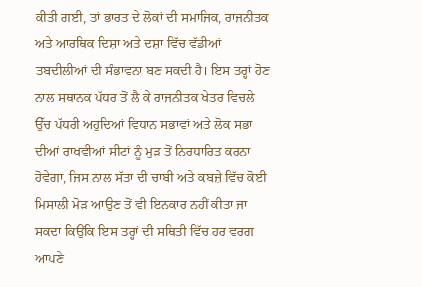ਕੀਤੀ ਗਈ, ਤਾਂ ਭਾਰਤ ਦੇ ਲੋਕਾਂ ਦੀ ਸਮਾਜਿਕ, ਰਾਜਨੀਤਕ ਅਤੇ ਆਰਥਿਕ ਦਿਸ਼ਾ ਅਤੇ ਦਸ਼ਾ ਵਿੱਚ ਵੱਡੀਆਂ ਤਬਦੀਲੀਆਂ ਦੀ ਸੰਭਾਵਨਾ ਬਣ ਸਕਦੀ ਹੈ। ਇਸ ਤਰ੍ਹਾਂ ਹੋਣ ਨਾਲ ਸਥਾਨਕ ਪੱਧਰ ਤੋਂ ਲੈ ਕੇ ਰਾਜਨੀਤਕ ਖੇਤਰ ਵਿਚਲੇ ਉੱਚ ਪੱਧਰੀ ਅਹੁਦਿਆਂ ਵਿਧਾਨ ਸਭਾਵਾਂ ਅਤੇ ਲੋਕ ਸਭਾ ਦੀਆਂ ਰਾਖਵੀਆਂ ਸੀਟਾਂ ਨੂੰ ਮੁੜ ਤੋਂ ਨਿਰਧਾਰਿਤ ਕਰਨਾ ਹੋਵੇਗਾ, ਜਿਸ ਨਾਲ ਸੱਤਾ ਦੀ ਚਾਬੀ ਅਤੇ ਕਬਜ਼ੇ ਵਿੱਚ ਕੋਈ ਮਿਸਾਲੀ ਮੋੜ ਆਉਣ ਤੋਂ ਵੀ ਇਨਕਾਰ ਨਹੀਂ ਕੀਤਾ ਜਾ ਸਕਦਾ ਕਿਉਂਕਿ ਇਸ ਤਰ੍ਹਾਂ ਦੀ ਸਥਿਤੀ ਵਿੱਚ ਹਰ ਵਰਗ ਆਪਣੇ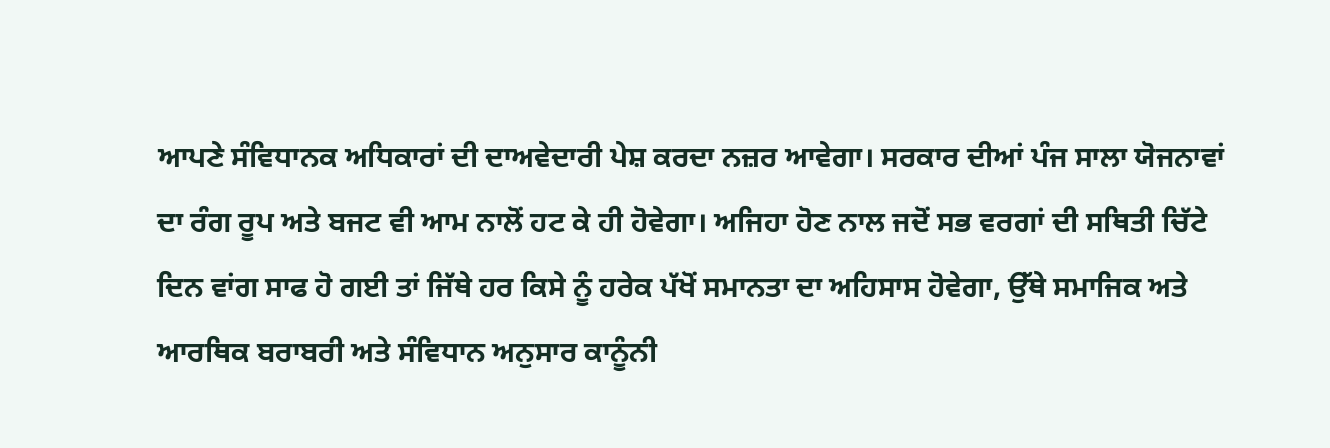ਆਪਣੇ ਸੰਵਿਧਾਨਕ ਅਧਿਕਾਰਾਂ ਦੀ ਦਾਅਵੇਦਾਰੀ ਪੇਸ਼ ਕਰਦਾ ਨਜ਼ਰ ਆਵੇਗਾ। ਸਰਕਾਰ ਦੀਆਂ ਪੰਜ ਸਾਲਾ ਯੋਜਨਾਵਾਂ ਦਾ ਰੰਗ ਰੂਪ ਅਤੇ ਬਜਟ ਵੀ ਆਮ ਨਾਲੋਂ ਹਟ ਕੇ ਹੀ ਹੋਵੇਗਾ। ਅਜਿਹਾ ਹੋਣ ਨਾਲ ਜਦੋਂ ਸਭ ਵਰਗਾਂ ਦੀ ਸਥਿਤੀ ਚਿੱਟੇ ਦਿਨ ਵਾਂਗ ਸਾਫ ਹੋ ਗਈ ਤਾਂ ਜਿੱਥੇ ਹਰ ਕਿਸੇ ਨੂੰ ਹਰੇਕ ਪੱਖੋਂ ਸਮਾਨਤਾ ਦਾ ਅਹਿਸਾਸ ਹੋਵੇਗਾ, ਉੱਥੇ ਸਮਾਜਿਕ ਅਤੇ ਆਰਥਿਕ ਬਰਾਬਰੀ ਅਤੇ ਸੰਵਿਧਾਨ ਅਨੁਸਾਰ ਕਾਨੂੰਨੀ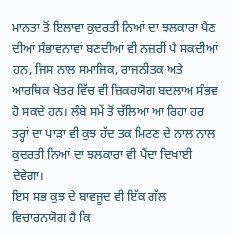ਮਾਨਤਾ ਤੋਂ ਇਲਾਵਾ ਕੁਦਰਤੀ ਨਿਆਂ ਦਾ ਝਲਕਾਰਾ ਪੈਣ ਦੀਆਂ ਸੰਭਾਵਨਾਵਾਂ ਬਣਦੀਆਂ ਵੀ ਨਜ਼ਰੀਂ ਪੈ ਸਕਦੀਆਂ ਹਨ, ਜਿਸ ਨਾਲ ਸਮਾਜਿਕ, ਰਾਜਨੀਤਕ ਅਤੇ ਆਰਥਿਕ ਖੇਤਰ ਵਿੱਚ ਵੀ ਜ਼ਿਕਰਯੋਗ ਬਦਲਾਅ ਸੰਭਵ ਹੋ ਸਕਦੇ ਹਨ। ਲੰਬੇ ਸਮੇਂ ਤੋਂ ਚੱਲਿਆ ਆ ਰਿਹਾ ਹਰ ਤਰ੍ਹਾਂ ਦਾ ਪਾੜਾ ਵੀ ਕੁਝ ਹੱਦ ਤਕ ਮਿਟਣ ਦੇ ਨਾਲ ਨਾਲ ਕੁਦਰਤੀ ਨਿਆਂ ਦਾ ਝਲਕਾਰਾ ਵੀ ਪੈਂਦਾ ਦਿਖਾਈ ਦੇਵੇਗਾ।
ਇਸ ਸਭ ਕੁਝ ਦੇ ਬਾਵਜੂਦ ਵੀ ਇੱਕ ਗੱਲ ਵਿਚਾਰਨਯੋਗ ਹੈ ਕਿ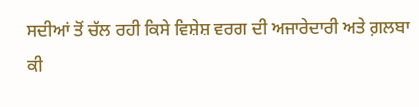ਸਦੀਆਂ ਤੋਂ ਚੱਲ ਰਹੀ ਕਿਸੇ ਵਿਸ਼ੇਸ਼ ਵਰਗ ਦੀ ਅਜਾਰੇਦਾਰੀ ਅਤੇ ਗ਼ਲਬਾ ਕੀ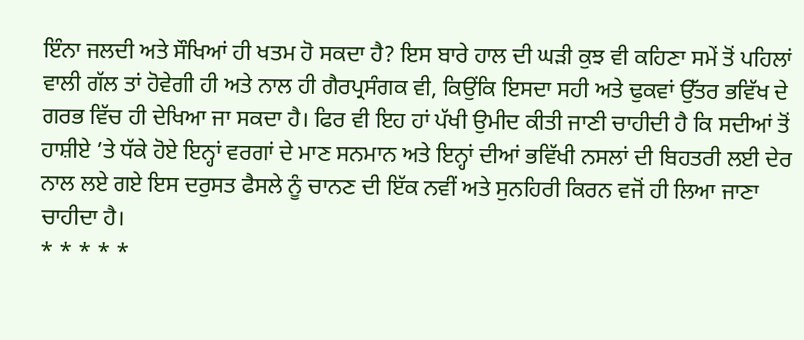ਇੰਨਾ ਜਲਦੀ ਅਤੇ ਸੌਖਿਆਂ ਹੀ ਖਤਮ ਹੋ ਸਕਦਾ ਹੈ? ਇਸ ਬਾਰੇ ਹਾਲ ਦੀ ਘੜੀ ਕੁਝ ਵੀ ਕਹਿਣਾ ਸਮੇਂ ਤੋਂ ਪਹਿਲਾਂ ਵਾਲੀ ਗੱਲ ਤਾਂ ਹੋਵੇਗੀ ਹੀ ਅਤੇ ਨਾਲ ਹੀ ਗੈਰਪ੍ਰਸੰਗਕ ਵੀ, ਕਿਉਂਕਿ ਇਸਦਾ ਸਹੀ ਅਤੇ ਢੁਕਵਾਂ ਉੱਤਰ ਭਵਿੱਖ ਦੇ ਗਰਭ ਵਿੱਚ ਹੀ ਦੇਖਿਆ ਜਾ ਸਕਦਾ ਹੈ। ਫਿਰ ਵੀ ਇਹ ਹਾਂ ਪੱਖੀ ਉਮੀਦ ਕੀਤੀ ਜਾਣੀ ਚਾਹੀਦੀ ਹੈ ਕਿ ਸਦੀਆਂ ਤੋਂ ਹਾਸ਼ੀਏ ’ਤੇ ਧੱਕੇ ਹੋਏ ਇਨ੍ਹਾਂ ਵਰਗਾਂ ਦੇ ਮਾਣ ਸਨਮਾਨ ਅਤੇ ਇਨ੍ਹਾਂ ਦੀਆਂ ਭਵਿੱਖੀ ਨਸਲਾਂ ਦੀ ਬਿਹਤਰੀ ਲਈ ਦੇਰ ਨਾਲ ਲਏ ਗਏ ਇਸ ਦਰੁਸਤ ਫੈਸਲੇ ਨੂੰ ਚਾਨਣ ਦੀ ਇੱਕ ਨਵੀਂ ਅਤੇ ਸੁਨਹਿਰੀ ਕਿਰਨ ਵਜੋਂ ਹੀ ਲਿਆ ਜਾਣਾ ਚਾਹੀਦਾ ਹੈ।
* * * * *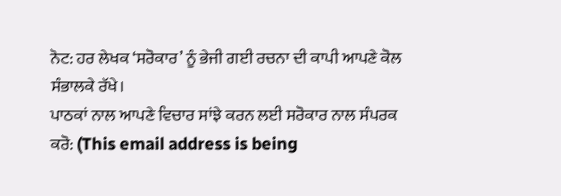ਨੋਟ: ਹਰ ਲੇਖਕ ‘ਸਰੋਕਾਰ’ ਨੂੰ ਭੇਜੀ ਗਈ ਰਚਨਾ ਦੀ ਕਾਪੀ ਆਪਣੇ ਕੋਲ ਸੰਭਾਲਕੇ ਰੱਖੇ।
ਪਾਠਕਾਂ ਨਾਲ ਆਪਣੇ ਵਿਚਾਰ ਸਾਂਝੇ ਕਰਨ ਲਈ ਸਰੋਕਾਰ ਨਾਲ ਸੰਪਰਕ ਕਰੋ: (This email address is being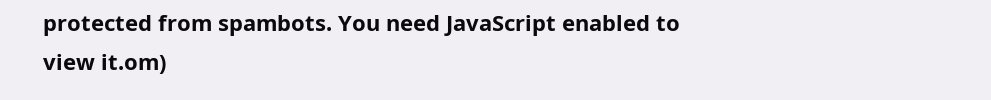protected from spambots. You need JavaScript enabled to view it.om)